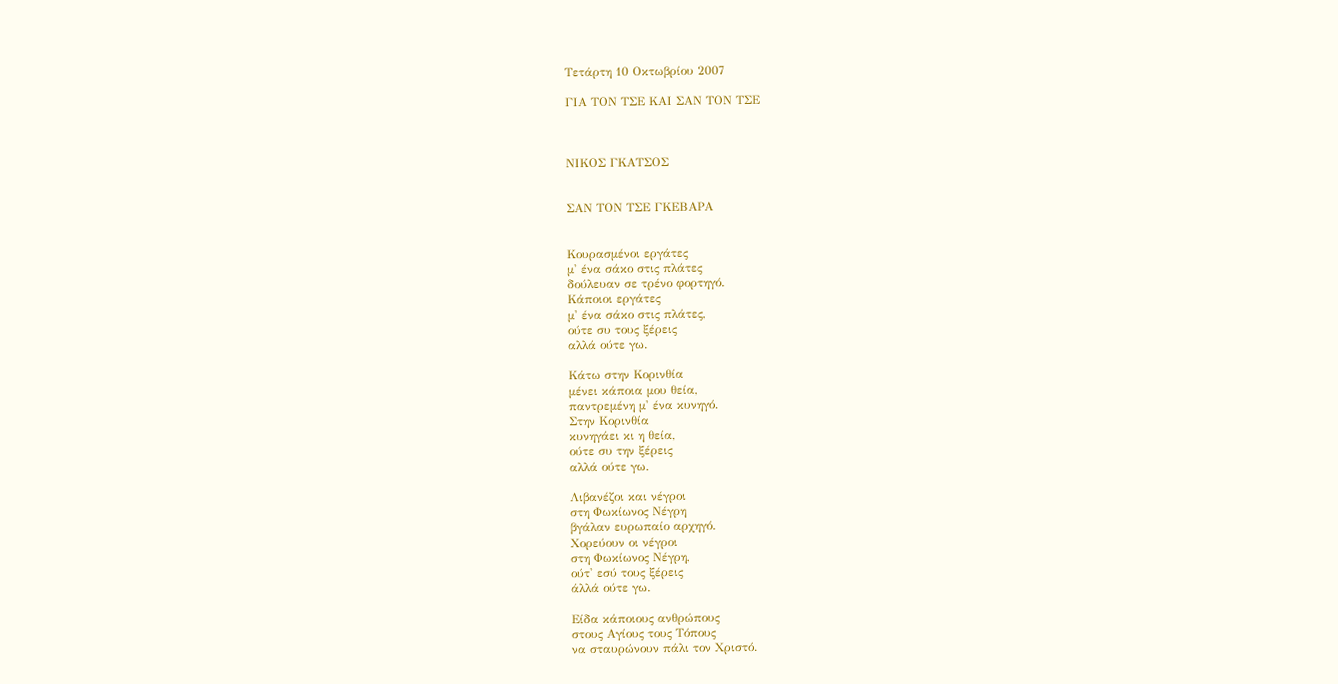Τετάρτη 10 Οκτωβρίου 2007

ΓΙΑ ΤΟΝ ΤΣΕ ΚΑΙ ΣΑΝ ΤΟΝ ΤΣΕ



ΝΙΚΟΣ ΓΚΑΤΣΟΣ


ΣΑΝ ΤΟΝ ΤΣΕ ΓΚΕΒΑΡΑ


Κουρασμένοι εργάτες
μ' ένα σάκο στις πλάτες
δούλευαν σε τρένο φορτηγό.
Κάποιοι εργάτες
μ' ένα σάκο στις πλάτες,
ούτε συ τους ξέρεις
αλλά ούτε γω.

Κάτω στην Κορινθία
μένει κάποια μου θεία,
παντρεμένη μ' ένα κυνηγό.
Στην Κορινθία
κυνηγάει κι η θεία,
ούτε συ την ξέρεις
αλλά ούτε γω.

Λιβανέζοι και νέγροι
στη Φωκίωνος Νέγρη
βγάλαν ευρωπαίο αρχηγό.
Χορεύουν οι νέγροι
στη Φωκίωνος Νέγρη,
ούτ' εσύ τους ξέρεις
άλλά ούτε γω.

Είδα κάποιους ανθρώπους
στους Αγίους τους Τόπους
να σταυρώνουν πάλι τον Χριστό.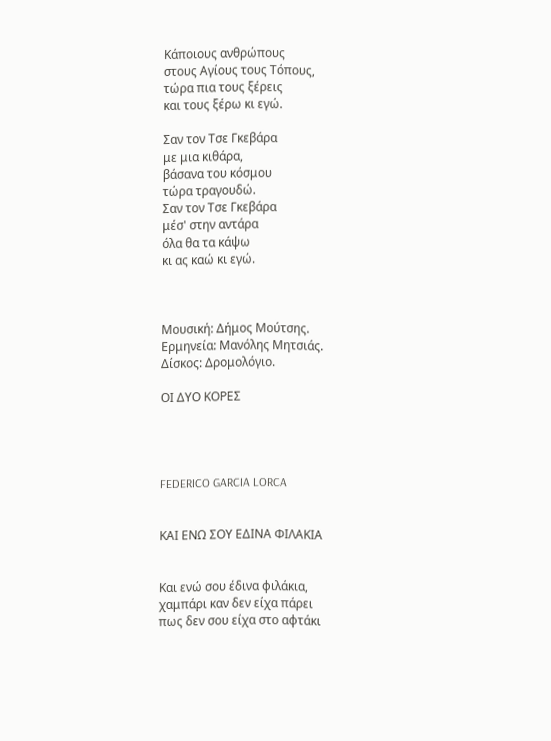Κάποιους ανθρώπους
στους Αγίους τους Τόπους,
τώρα πια τους ξέρεις
και τους ξέρω κι εγώ.

Σαν τον Τσε Γκεβάρα
με μια κιθάρα,
βάσανα του κόσμου
τώρα τραγουδώ.
Σαν τον Τσε Γκεβάρα
μέσ' στην αντάρα
όλα θα τα κάψω
κι ας καώ κι εγώ.



Μουσική: Δήμος Μούτσης.
Ερμηνεία: Μανόλης Μητσιάς.
Δίσκος: Δρομολόγιο.

ΟΙ ΔΥΟ ΚΟΡΕΣ




FEDERICO GARCIA LORCA


ΚΑΙ ΕΝΩ ΣΟΥ ΕΔΙΝΑ ΦΙΛΑΚΙΑ


Και ενώ σου έδινα φιλάκια,
χαμπάρι καν δεν είχα πάρει
πως δεν σου είχα στο αφτάκι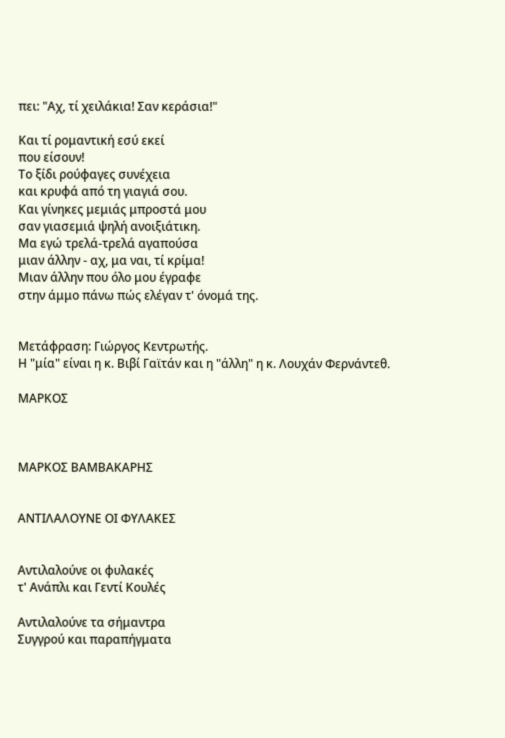πει: "Αχ, τί χειλάκια! Σαν κεράσια!"

Και τί ρομαντική εσύ εκεί
που είσουν!
Το ξίδι ρούφαγες συνέχεια
και κρυφά από τη γιαγιά σου.
Και γίνηκες μεμιάς μπροστά μου
σαν γιασεμιά ψηλή ανοιξιάτικη.
Μα εγώ τρελά-τρελά αγαπούσα
μιαν άλλην - αχ, μα ναι, τί κρίμα!
Μιαν άλλην που όλο μου έγραφε
στην άμμο πάνω πώς ελέγαν τ' όνομά της.


Μετάφραση: Γιώργος Κεντρωτής.
Η "μία" είναι η κ. Βιβί Γαϊτάν και η "άλλη" η κ. Λουχάν Φερνάντεθ.

ΜΑΡΚΟΣ



ΜΑΡΚΟΣ ΒΑΜΒΑΚΑΡΗΣ


ΑΝΤΙΛΑΛΟΥΝΕ ΟΙ ΦΥΛΑΚΕΣ


Αντιλαλούνε οι φυλακές
τ' Ανάπλι και Γεντί Κουλές

Αντιλαλούνε τα σήμαντρα
Συγγρού και παραπήγματα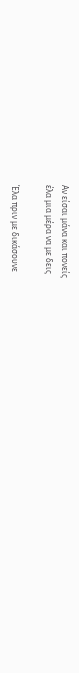Αν είσαι μάνα και πονείς
έλα μια μέρα να με δεις

Έλα πριν με δικάσουνε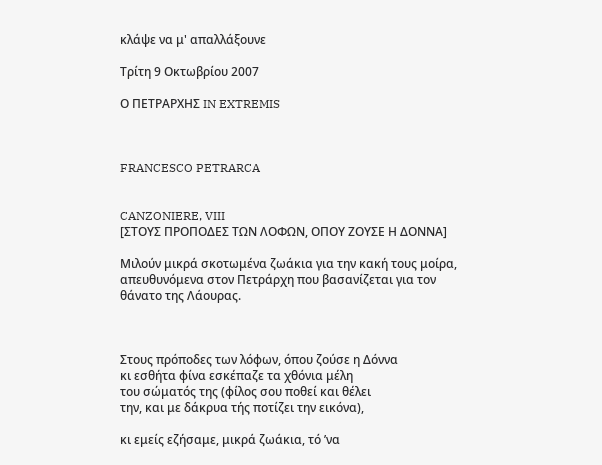κλάψε να μ' απαλλάξουνε

Τρίτη 9 Οκτωβρίου 2007

Ο ΠΕΤΡΑΡΧΗΣ IN EXTREMIS



FRANCESCO PETRARCA


CANZONIERE, VIII
[ΣΤΟΥΣ ΠΡΟΠΟΔΕΣ ΤΩΝ ΛΟΦΩΝ, ΟΠΟΥ ΖΟΥΣΕ Η ΔΟΝΝΑ]

Μιλούν μικρά σκοτωμένα ζωάκια για την κακή τους μοίρα, απευθυνόμενα στον Πετράρχη που βασανίζεται για τον θάνατο της Λάουρας.



Στους πρόποδες των λόφων, όπου ζούσε η Δόννα
κι εσθήτα φίνα εσκέπαζε τα χθόνια μέλη
του σώματός της (φίλος σου ποθεί και θέλει
την, και με δάκρυα τής ποτίζει την εικόνα),

κι εμείς εζήσαμε, μικρά ζωάκια, τό ’να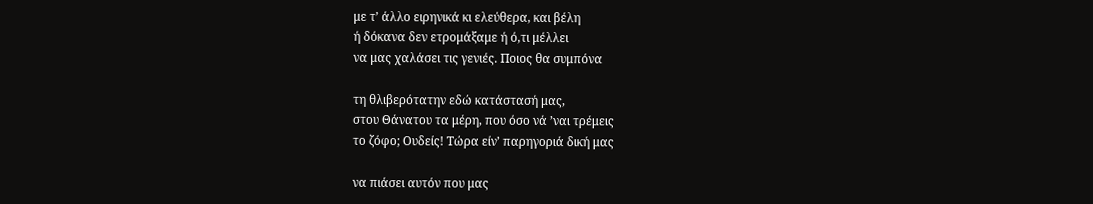με τ’ άλλο ειρηνικά κι ελεύθερα, και βέλη
ή δόκανα δεν ετρομάξαμε ή ό,τι μέλλει
να μας χαλάσει τις γενιές. Ποιος θα συμπόνα

τη θλιβερότατην εδώ κατάστασή μας,
στου Θάνατου τα μέρη, που όσο νά ’ναι τρέμεις
το ζόφο; Ουδείς! Τώρα είν’ παρηγοριά δική μας

να πιάσει αυτόν που μας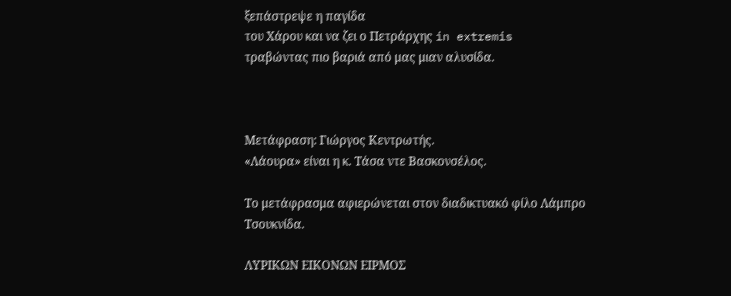ξεπάστρεψε η παγίδα
του Χάρου και να ζει ο Πετράρχης in extremis
τραβώντας πιο βαριά από μας μιαν αλυσίδα.



Μετάφραση: Γιώργος Κεντρωτής.
«Λάουρα» είναι η κ. Τάσα ντε Βασκονσέλος.

Το μετάφρασμα αφιερώνεται στον διαδικτυακό φίλο Λάμπρο Τσουκνίδα.

ΛΥΡΙΚΩΝ ΕΙΚΟΝΩΝ ΕΙΡΜΟΣ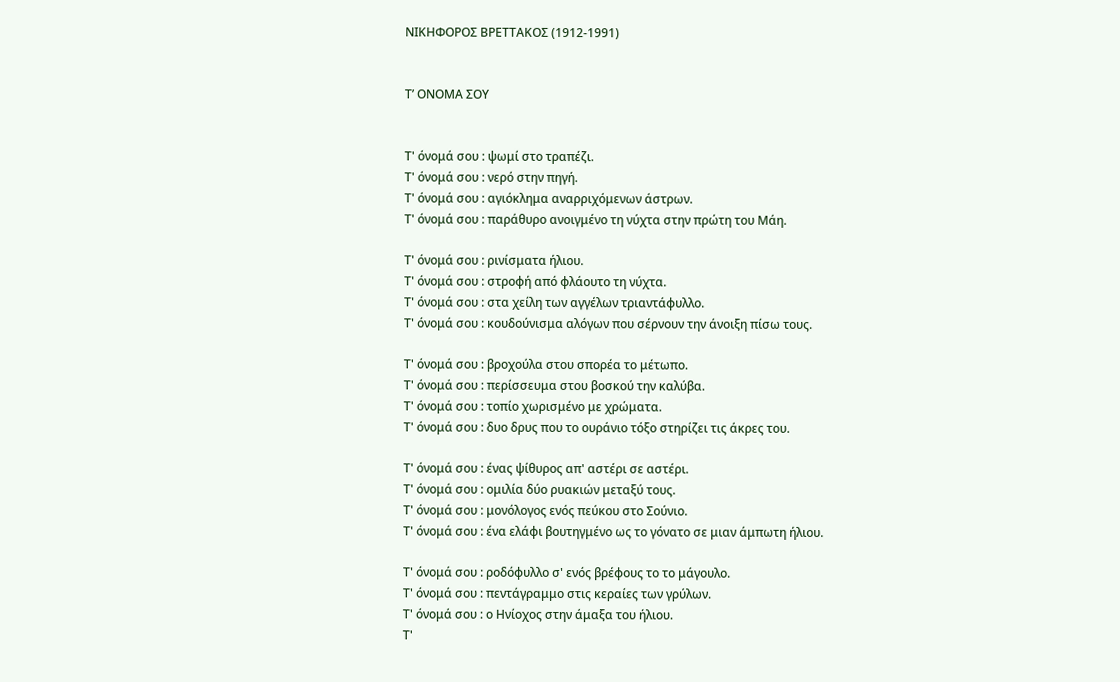ΝΙΚΗΦΟΡΟΣ ΒΡΕΤΤΑΚΟΣ (1912-1991)


Τ’ ΟΝΟΜΑ ΣΟΥ


Τ' όνομά σου : ψωμί στο τραπέζι.
Τ' όνομά σου : νερό στην πηγή.
Τ' όνομά σου : αγιόκλημα αναρριχόμενων άστρων.
Τ' όνομά σου : παράθυρο ανοιγμένο τη νύχτα στην πρώτη του Μάη.

Τ' όνομά σου : ρινίσματα ήλιου.
Τ' όνομά σου : στροφή από φλάουτο τη νύχτα.
Τ' όνομά σου : στα χείλη των αγγέλων τριαντάφυλλο.
Τ' όνομά σου : κουδούνισμα αλόγων που σέρνουν την άνοιξη πίσω τους.

Τ' όνομά σου : βροχούλα στου σπορέα το μέτωπο.
Τ' όνομά σου : περίσσευμα στου βοσκού την καλύβα.
Τ' όνομά σου : τοπίο χωρισμένο με χρώματα.
Τ' όνομά σου : δυο δρυς που το ουράνιο τόξο στηρίζει τις άκρες του.

Τ' όνομά σου : ένας ψίθυρος απ' αστέρι σε αστέρι.
Τ' όνομά σου : ομιλία δύο ρυακιών μεταξύ τους.
Τ' όνομά σου : μονόλογος ενός πεύκου στο Σούνιο.
Τ' όνομά σου : ένα ελάφι βουτηγμένο ως το γόνατο σε μιαν άμπωτη ήλιου.

Τ' όνομά σου : ροδόφυλλο σ' ενός βρέφους το το μάγουλο.
Τ' όνομά σου : πεντάγραμμο στις κεραίες των γρύλων.
Τ' όνομά σου : ο Ηνίοχος στην άμαξα του ήλιου.
Τ'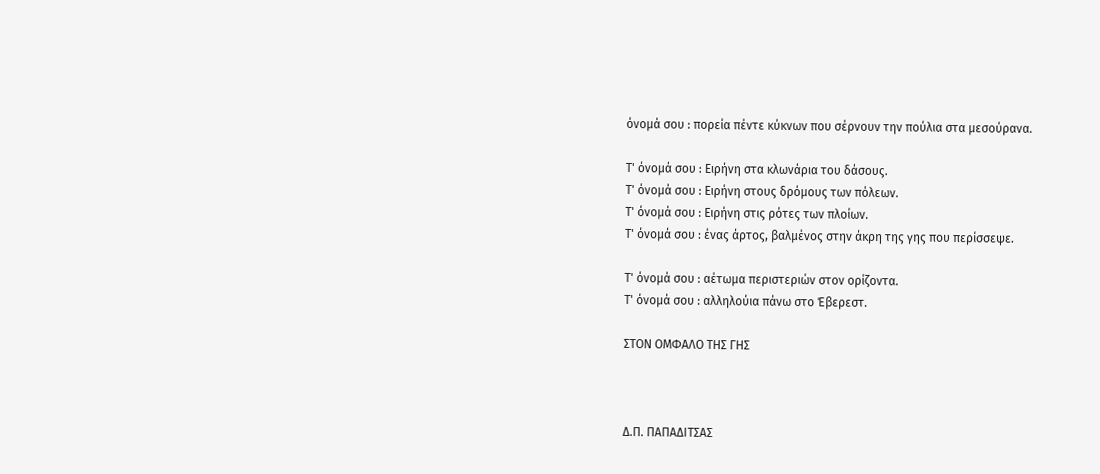όνομά σου : πορεία πέντε κύκνων που σέρνουν την πούλια στα μεσούρανα.

Τ' όνομά σου : Ειρήνη στα κλωνάρια του δάσους.
Τ' όνομά σου : Ειρήνη στους δρόμους των πόλεων.
Τ' όνομά σου : Ειρήνη στις ρότες των πλοίων.
Τ' όνομά σου : ένας άρτος, βαλμένος στην άκρη της γης που περίσσεψε.

Τ' όνομά σου : αέτωμα περιστεριών στον ορίζοντα.
Τ' όνομά σου : αλληλούια πάνω στο Έβερεστ.

ΣΤΟΝ ΟΜΦΑΛΟ ΤΗΣ ΓΗΣ



Δ.Π. ΠΑΠΑΔΙΤΣΑΣ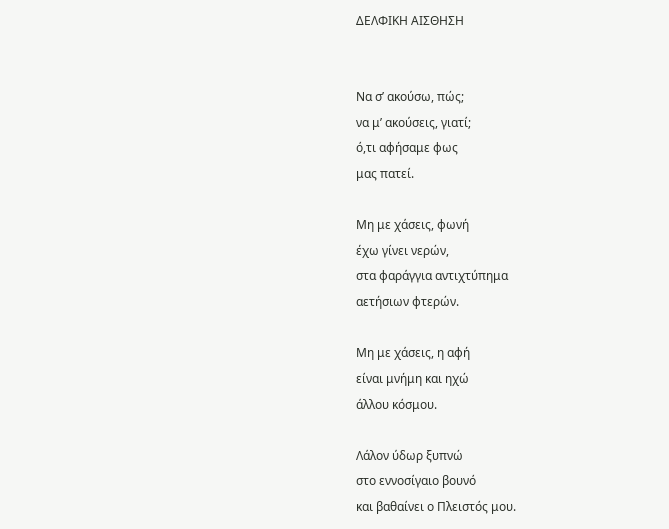ΔΕΛΦΙΚΗ ΑΙΣΘΗΣΗ


Να σ’ ακούσω, πώς;
να μ’ ακούσεις, γιατί;
ό,τι αφήσαμε φως
μας πατεί.

Μη με χάσεις, φωνή
έχω γίνει νερών,
στα φαράγγια αντιχτύπημα
αετήσιων φτερών.

Μη με χάσεις, η αφή
είναι μνήμη και ηχώ
άλλου κόσμου.

Λάλον ύδωρ ξυπνώ
στο εννοσίγαιο βουνό
και βαθαίνει ο Πλειστός μου.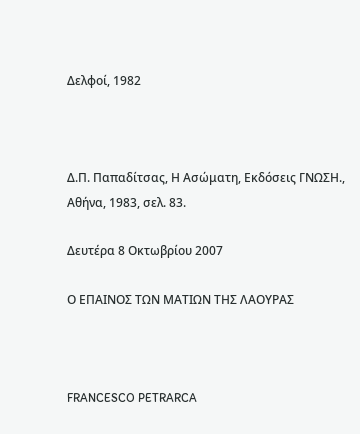Δελφοί, 1982



Δ.Π. Παπαδίτσας, Η Ασώματη, Εκδόσεις ΓΝΩΣΗ., Αθήνα, 1983, σελ. 83.

Δευτέρα 8 Οκτωβρίου 2007

Ο ΕΠΑΙΝΟΣ ΤΩΝ ΜΑΤΙΩΝ ΤΗΣ ΛΑΟΥΡΑΣ



FRANCESCO PETRARCA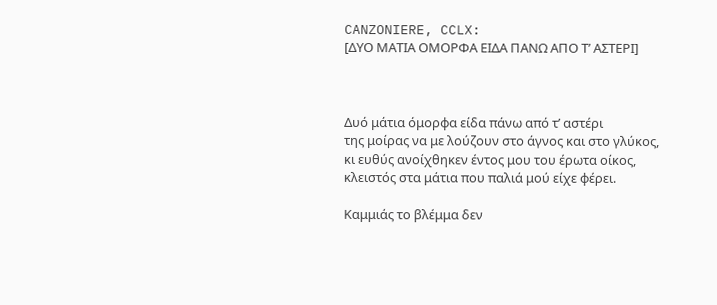CANZONIERE, CCLX:
[ΔΥΟ ΜΑΤΙΑ ΟΜΟΡΦΑ ΕΙΔΑ ΠΑΝΩ ΑΠΟ Τ’ ΑΣΤΕΡΙ]



Δυό μάτια όμορφα είδα πάνω από τ’ αστέρι
της μοίρας να με λούζουν στο άγνος και στο γλύκος,
κι ευθύς ανοίχθηκεν έντος μου του έρωτα οίκος,
κλειστός στα μάτια που παλιά μού είχε φέρει.

Καμμιάς το βλέμμα δεν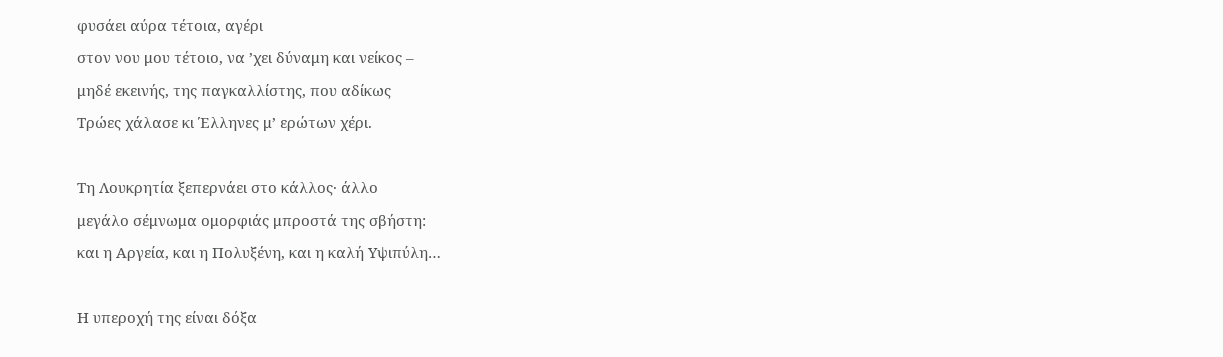φυσάει αύρα τέτοια, αγέρι
στον νου μου τέτοιο, να ’χει δύναμη και νείκος –
μηδέ εκεινής, της παγκαλλίστης, που αδίκως
Τρώες χάλασε κι Έλληνες μ’ ερώτων χέρι.

Τη Λουκρητία ξεπερνάει στο κάλλος· άλλο
μεγάλο σέμνωμα ομορφιάς μπροστά της σβήστη:
και η Αργεία, και η Πολυξένη, και η καλή Υψιπύλη…

Η υπεροχή της είναι δόξα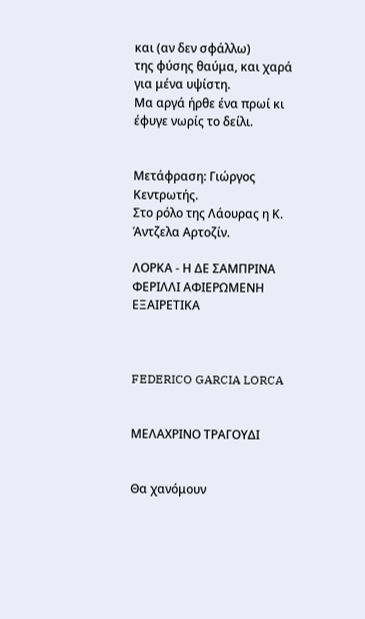και (αν δεν σφάλλω)
της φύσης θαύμα, και χαρά για μένα υψίστη.
Μα αργά ήρθε ένα πρωί κι έφυγε νωρίς το δείλι.


Μετάφραση: Γιώργος Κεντρωτής.
Στο ρόλο της Λάουρας η Κ. Άντζελα Αρτοζίν.

ΛΟΡΚΑ - Η ΔΕ ΣΑΜΠΡΙΝΑ ΦΕΡΙΛΛΙ ΑΦΙΕΡΩΜΕΝΗ ΕΞΑΙΡΕΤΙΚΑ



FEDERICO GARCIA LORCA


ΜΕΛΑΧΡΙΝΟ ΤΡΑΓΟΥΔΙ


Θα χανόμουν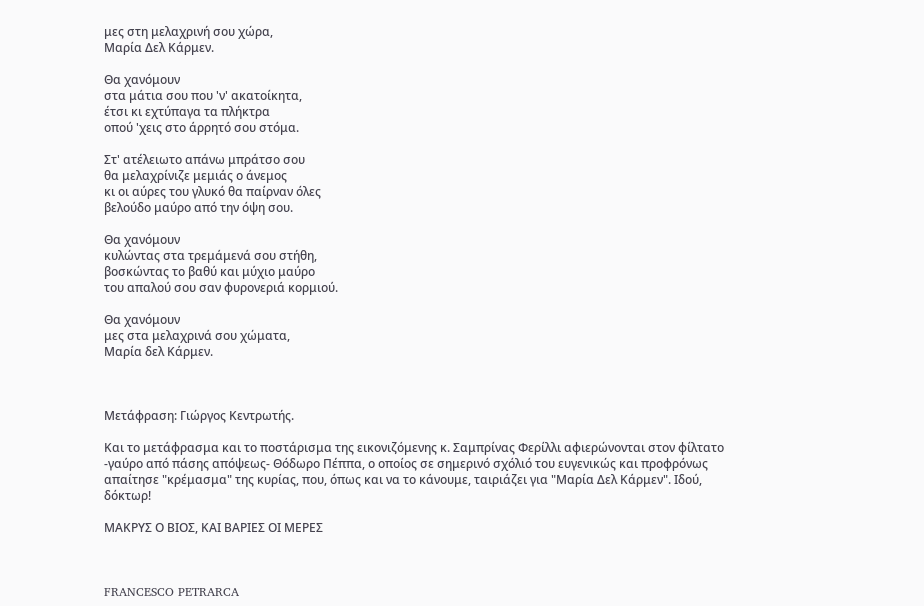μες στη μελαχρινή σου χώρα,
Μαρία Δελ Κάρμεν.

Θα χανόμουν
στα μάτια σου που 'ν' ακατοίκητα,
έτσι κι εχτύπαγα τα πλήκτρα
οπού 'χεις στο άρρητό σου στόμα.

Στ' ατέλειωτο απάνω μπράτσο σου
θα μελαχρίνιζε μεμιάς ο άνεμος
κι οι αύρες του γλυκό θα παίρναν όλες
βελούδο μαύρο από την όψη σου.

Θα χανόμουν
κυλώντας στα τρεμάμενά σου στήθη,
βοσκώντας το βαθύ και μύχιο μαύρο
του απαλού σου σαν φυρονεριά κορμιού.

Θα χανόμουν
μες στα μελαχρινά σου χώματα,
Μαρία δελ Κάρμεν.



Μετάφραση: Γιώργος Κεντρωτής.

Και το μετάφρασμα και το ποστάρισμα της εικονιζόμενης κ. Σαμπρίνας Φερίλλι αφιερώνονται στον φίλτατο -γαύρο από πάσης απόψεως- Θόδωρο Πέππα, ο οποίος σε σημερινό σχόλιό του ευγενικώς και προφρόνως απαίτησε "κρέμασμα" της κυρίας, που, όπως και να το κάνουμε, ταιριάζει για "Μαρία Δελ Κάρμεν". Ιδού, δόκτωρ!

ΜΑΚΡΥΣ Ο ΒΙΟΣ, ΚΑΙ ΒΑΡΙΕΣ ΟΙ ΜΕΡΕΣ



FRANCESCO PETRARCA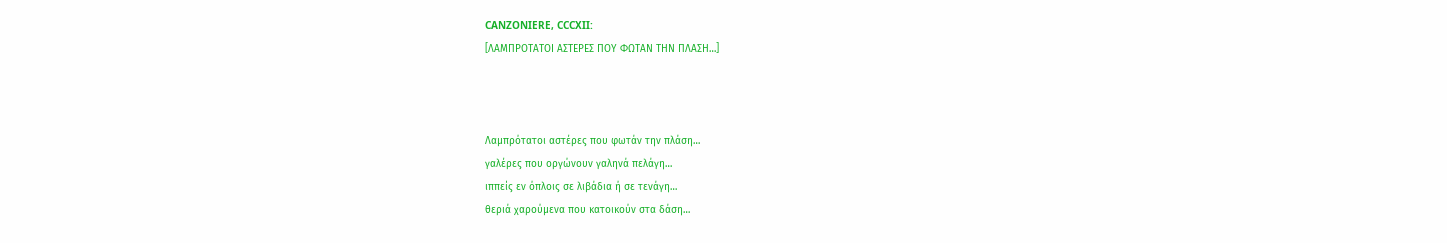CANZONIERE, CCCXII:
[ΛΑΜΠΡΟΤΑΤΟΙ ΑΣΤΕΡΕΣ ΠΟΥ ΦΩΤΑΝ ΤΗΝ ΠΛΑΣΗ…]



Λαμπρότατοι αστέρες που φωτάν την πλάση…
γαλέρες που οργώνουν γαληνά πελάγη…
ιππείς εν όπλοις σε λιβάδια ή σε τενάγη…
θεριά χαρούμενα που κατοικούν στα δάση…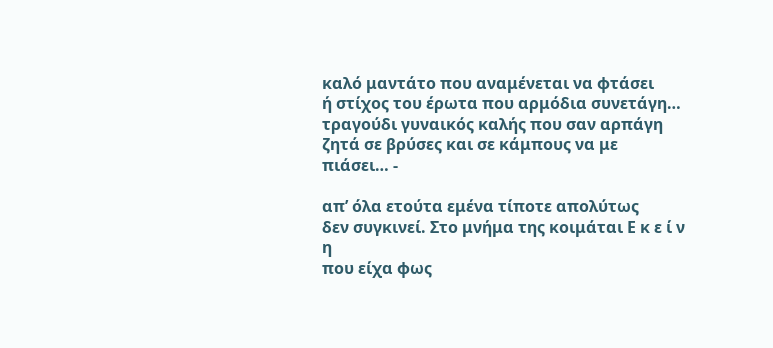καλό μαντάτο που αναμένεται να φτάσει
ή στίχος του έρωτα που αρμόδια συνετάγη…
τραγούδι γυναικός καλής που σαν αρπάγη
ζητά σε βρύσες και σε κάμπους να με πιάσει… -

απ’ όλα ετούτα εμένα τίποτε απολύτως
δεν συγκινεί. Στο μνήμα της κοιμάται Ε κ ε ί ν η
που είχα φως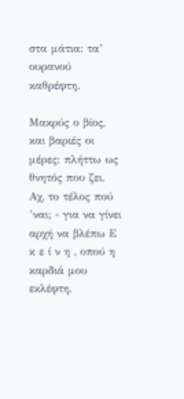στα μάτια: τα’ ουρανού καθρέφτη.

Μακρύς ο βίος, και βαριές οι μέρες: πλήττω ως
θνητός που ζει. Αχ, το τέλος πού ’ναι; - για να γίνει
αρχή να βλέπω Ε κ ε ί ν η , οπού η καρδιά μου εκλέφτη.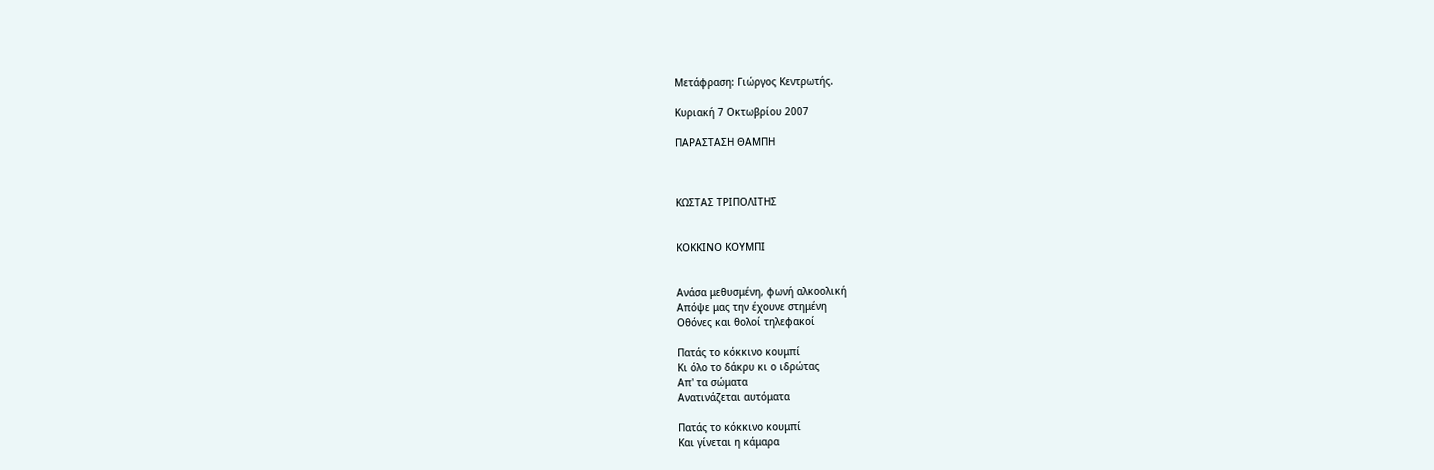Μετάφραση: Γιώργος Κεντρωτής.

Κυριακή 7 Οκτωβρίου 2007

ΠΑΡΑΣΤΑΣΗ ΘΑΜΠΗ



ΚΩΣΤΑΣ ΤΡΙΠΟΛΙΤΗΣ


ΚΟΚΚΙΝΟ ΚΟΥΜΠΙ


Ανάσα μεθυσμένη, φωνή αλκοολική
Απόψε μας την έχουνε στημένη
Οθόνες και θολοί τηλεφακοί

Πατάς το κόκκινο κουμπί
Κι όλο το δάκρυ κι ο ιδρώτας
Απ' τα σώματα
Ανατινάζεται αυτόματα

Πατάς το κόκκινο κουμπί
Και γίνεται η κάμαρα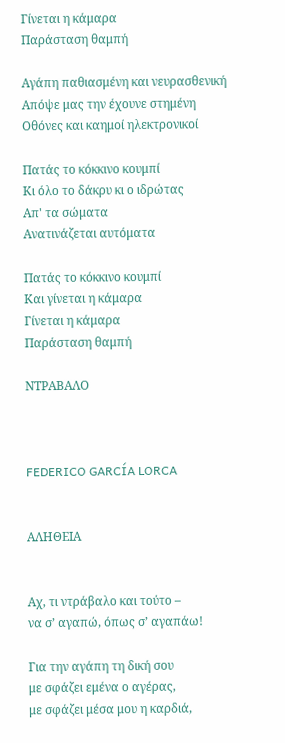Γίνεται η κάμαρα
Παράσταση θαμπή

Αγάπη παθιασμένη και νευρασθενική
Απόψε μας την έχουνε στημένη
Οθόνες και καημοί ηλεκτρονικοί

Πατάς το κόκκινο κουμπί
Κι όλο το δάκρυ κι ο ιδρώτας
Απ' τα σώματα
Ανατινάζεται αυτόματα

Πατάς το κόκκινο κουμπί
Και γίνεται η κάμαρα
Γίνεται η κάμαρα
Παράσταση θαμπή

ΝΤΡΑΒΑΛΟ



FEDERICO GARCÍA LORCA


ΑΛΗΘΕΙΑ


Αχ, τι ντράβαλο και τούτο –
να σ’ αγαπώ, όπως σ’ αγαπάω!

Για την αγάπη τη δική σου
με σφάζει εμένα ο αγέρας,
με σφάζει μέσα μου η καρδιά,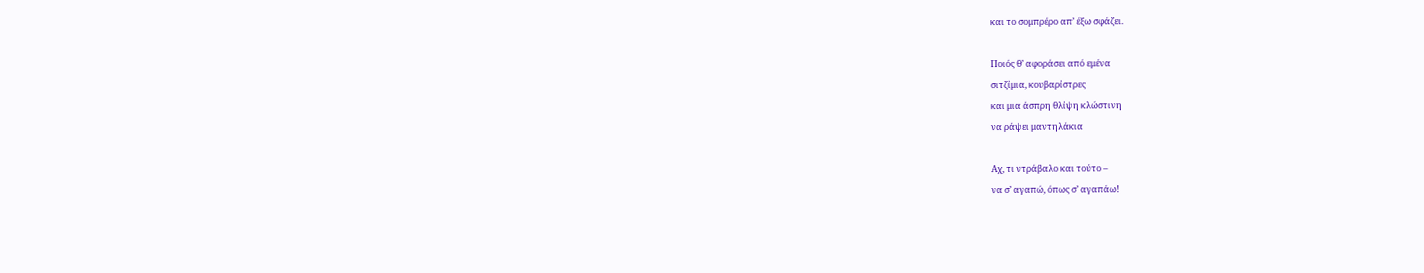και το σομπρέρο απ’ έξω σφάζει.

Ποιός θ’ αφοράσει από εμένα
σιτζίμια, κουβαρίστρες
και μια άσπρη θλίψη κλώστινη
να ράψει μαντηλάκια

Αχ, τι ντράβαλο και τούτο –
να σ’ αγαπώ, όπως σ’ αγαπάω!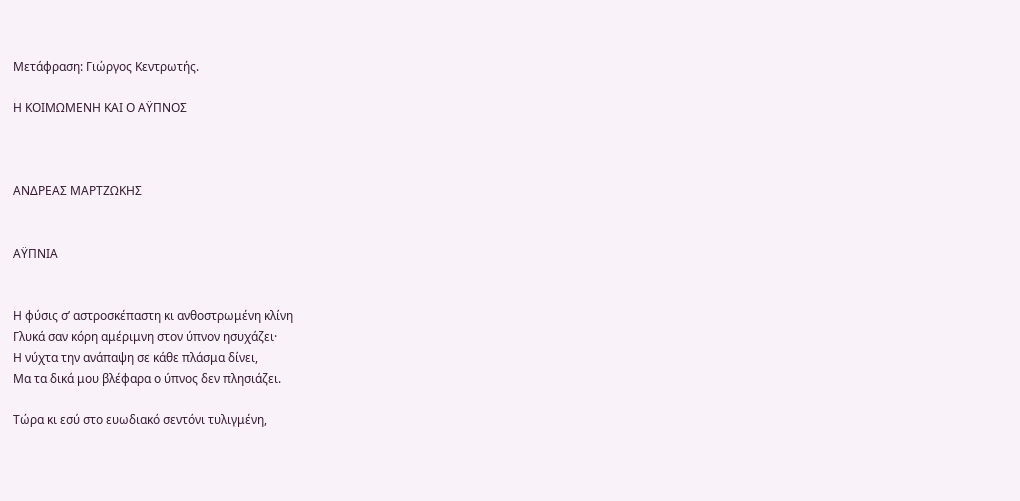Μετάφραση: Γιώργος Κεντρωτής.

Η ΚΟΙΜΩΜΕΝΗ ΚΑΙ Ο ΑΫΠΝΟΣ



ΑΝΔΡΕΑΣ ΜΑΡΤΖΩΚΗΣ


ΑΫΠΝΙΑ


Η φύσις σ’ αστροσκέπαστη κι ανθοστρωμένη κλίνη
Γλυκά σαν κόρη αμέριμνη στον ύπνον ησυχάζει·
Η νύχτα την ανάπαψη σε κάθε πλάσμα δίνει,
Μα τα δικά μου βλέφαρα ο ύπνος δεν πλησιάζει.

Τώρα κι εσύ στο ευωδιακό σεντόνι τυλιγμένη,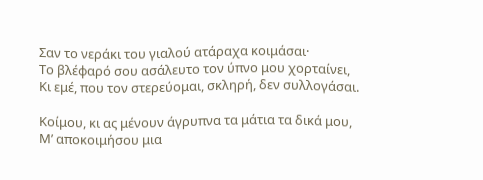Σαν το νεράκι του γιαλού ατάραχα κοιμάσαι·
Το βλέφαρό σου ασάλευτο τον ύπνο μου χορταίνει,
Κι εμέ, που τον στερεύομαι, σκληρή, δεν συλλογάσαι.

Κοίμου, κι ας μένουν άγρυπνα τα μάτια τα δικά μου,
Μ’ αποκοιμήσου μια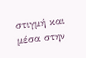στιγμή και μέσα στην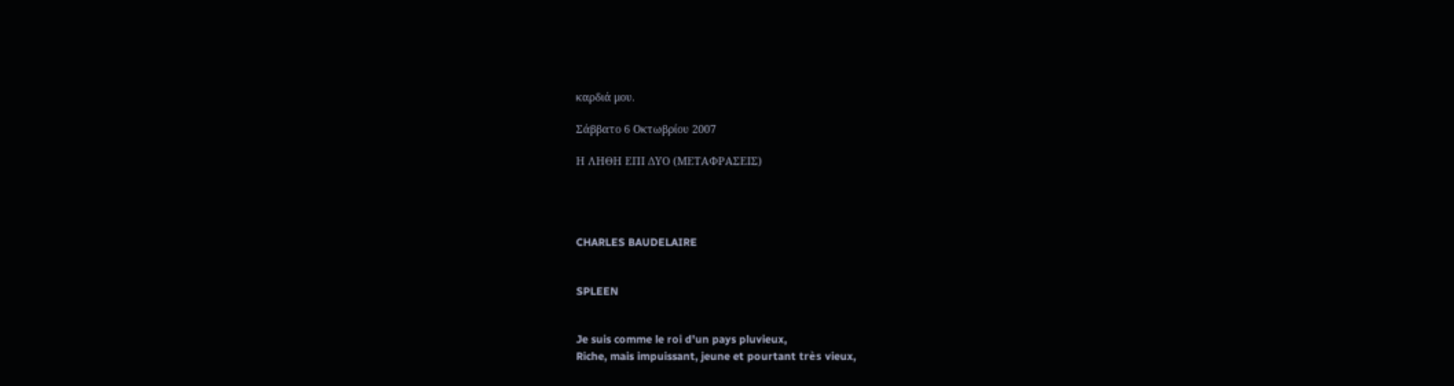καρδιά μου.

Σάββατο 6 Οκτωβρίου 2007

Η ΛΗΘΗ ΕΠΙ ΔΥΟ (ΜΕΤΑΦΡΑΣΕΙΣ)




CHARLES BAUDELAIRE


SPLEEN


Je suis comme le roi d'un pays pluvieux,
Riche, mais impuissant, jeune et pourtant très vieux,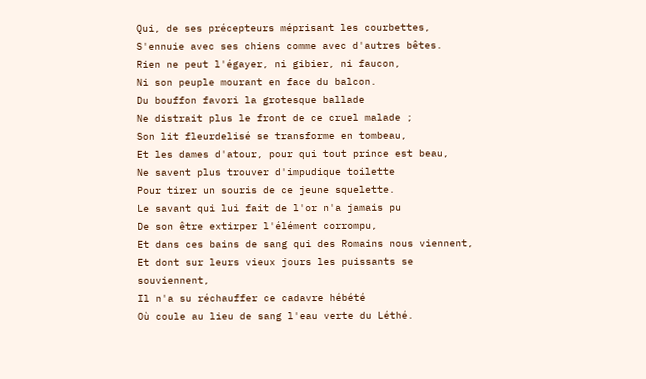Qui, de ses précepteurs méprisant les courbettes,
S'ennuie avec ses chiens comme avec d'autres bêtes.
Rien ne peut l'égayer, ni gibier, ni faucon,
Ni son peuple mourant en face du balcon.
Du bouffon favori la grotesque ballade
Ne distrait plus le front de ce cruel malade ;
Son lit fleurdelisé se transforme en tombeau,
Et les dames d'atour, pour qui tout prince est beau,
Ne savent plus trouver d'impudique toilette
Pour tirer un souris de ce jeune squelette.
Le savant qui lui fait de l'or n'a jamais pu
De son être extirper l'élément corrompu,
Et dans ces bains de sang qui des Romains nous viennent,
Et dont sur leurs vieux jours les puissants se souviennent,
Il n'a su réchauffer ce cadavre hébété
Où coule au lieu de sang l'eau verte du Léthé.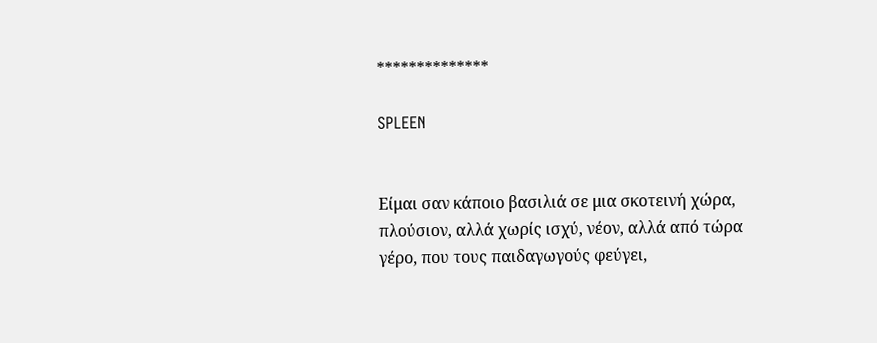**************

SPLEEN


Είμαι σαν κάποιο βασιλιά σε μια σκοτεινή χώρα,
πλούσιον, αλλά χωρίς ισχύ, νέον, αλλά από τώρα
γέρο, που τους παιδαγωγούς φεύγει,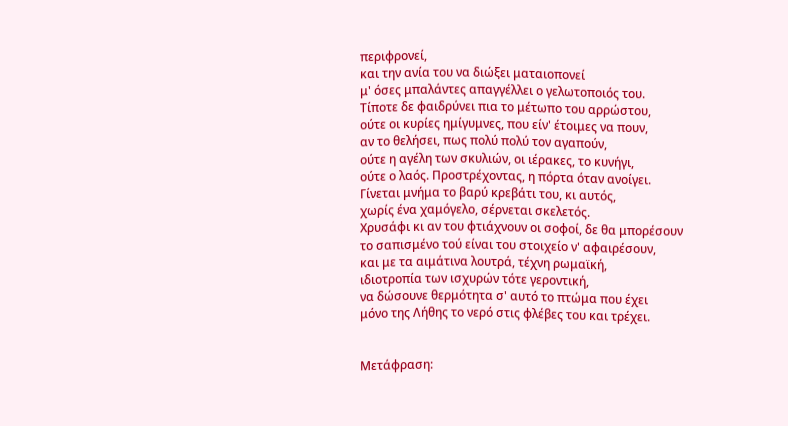περιφρονεί,
και την ανία του να διώξει ματαιοπονεί
μ' όσες μπαλάντες απαγγέλλει ο γελωτοποιός του.
Τίποτε δε φαιδρύνει πια το μέτωπο του αρρώστου,
ούτε οι κυρίες ημίγυμνες, που είν' έτοιμες να πουν,
αν το θελήσει, πως πολύ πολύ τον αγαπούν,
ούτε η αγέλη των σκυλιών, οι ιέρακες, το κυνήγι,
ούτε ο λαός. Προστρέχοντας, η πόρτα όταν ανοίγει.
Γίνεται μνήμα το βαρύ κρεβάτι του, κι αυτός,
χωρίς ένα χαμόγελο, σέρνεται σκελετός.
Χρυσάφι κι αν του φτιάχνουν οι σοφοί, δε θα μπορέσουν
το σαπισμένο τού είναι του στοιχείο ν' αφαιρέσουν,
και με τα αιμάτινα λουτρά, τέχνη ρωμαϊκή,
ιδιοτροπία των ισχυρών τότε γεροντική,
να δώσουνε θερμότητα σ' αυτό το πτώμα που έχει
μόνο της Λήθης το νερό στις φλέβες του και τρέχει.


Μετάφραση: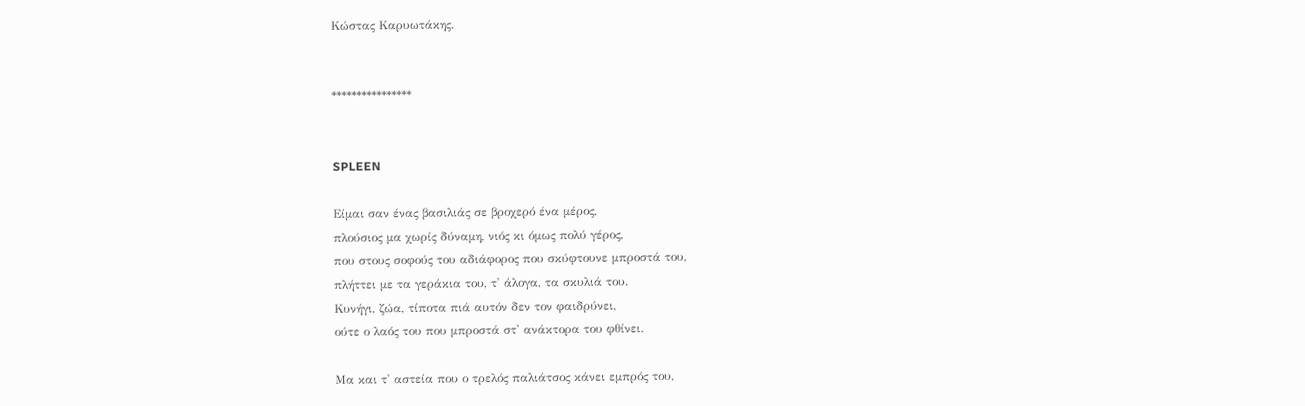Κώστας Καρυωτάκης.


****************


SPLEEN

Είμαι σαν ένας βασιλιάς σε βροχερό ένα μέρος,
πλούσιος μα χωρίς δύναμη, νιός κι όμως πολύ γέρος,
που στους σοφούς του αδιάφορος που σκύφτουνε μπροστά του,
πλήττει με τα γεράκια του, τ' άλογα, τα σκυλιά του.
Κυνήγι, ζώα, τίποτα πιά αυτόν δεν τον φαιδρύνει,
ούτε ο λαός του που μπροστά στ' ανάκτορα του φθίνει.

Μα και τ' αστεία που ο τρελός παλιάτσος κάνει εμπρός του,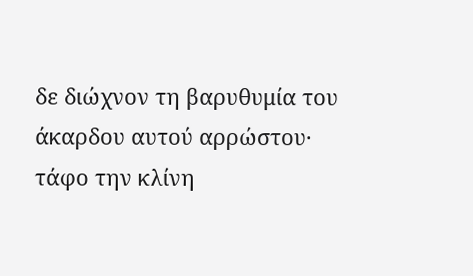δε διώχνον τη βαρυθυμία του άκαρδου αυτού αρρώστου·
τάφο την κλίνη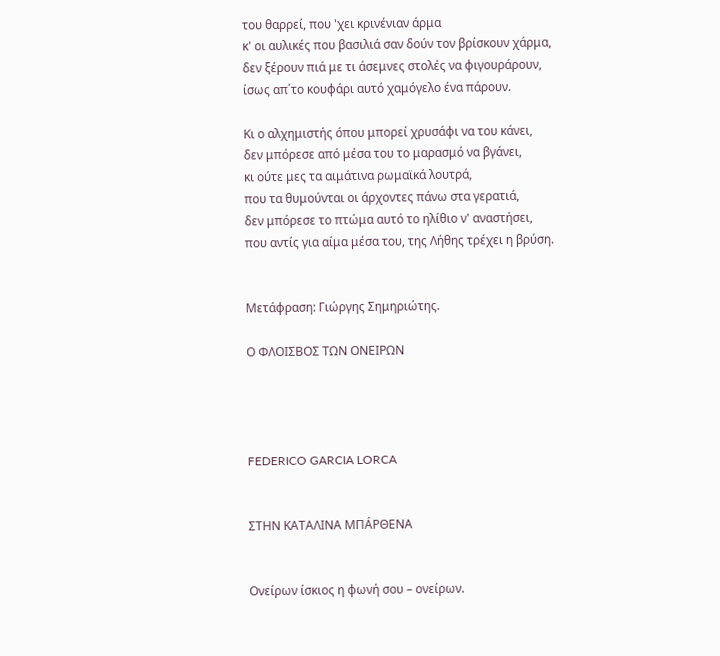του θαρρεί, που 'χει κρινένιαν άρμα
κ' οι αυλικές που βασιλιά σαν δούν τον βρίσκουν χάρμα,
δεν ξέρουν πιά με τι άσεμνες στολές να φιγουράρουν,
ίσως απ΄το κουφάρι αυτό χαμόγελο ένα πάρουν.

Κι ο αλχημιστής όπου μπορεί χρυσάφι να του κάνει,
δεν μπόρεσε από μέσα του το μαρασμό να βγάνει,
κι ούτε μες τα αιμάτινα ρωμαϊκά λουτρά,
που τα θυμούνται οι άρχοντες πάνω στα γερατιά,
δεν μπόρεσε το πτώμα αυτό το ηλίθιο ν' αναστήσει,
που αντίς για αίμα μέσα του, της Λήθης τρέχει η βρύση.


Μετάφραση: Γιώργης Σημηριώτης.

Ο ΦΛΟΙΣΒΟΣ ΤΩΝ ΟΝΕΙΡΩΝ




FEDERICO GARCIA LORCA


ΣΤΗΝ ΚΑΤΑΛΙΝΑ ΜΠÁΡΘΕΝΑ


Ονείρων ίσκιος η φωνή σου – ονείρων.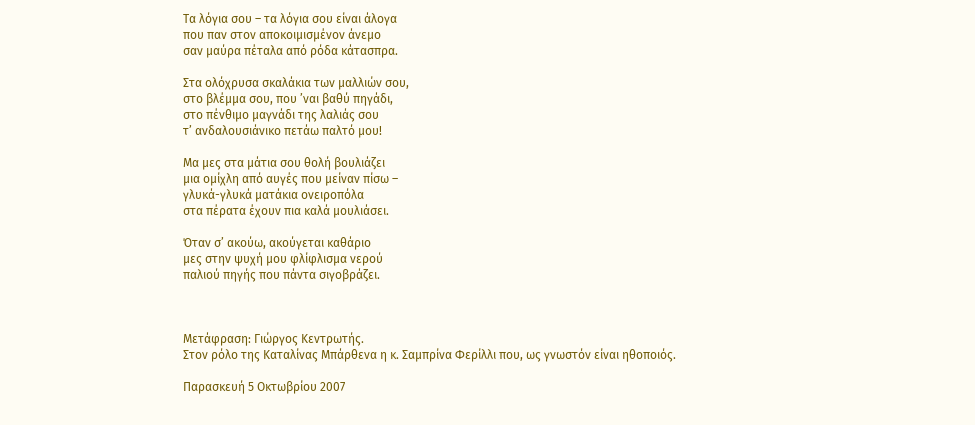Τα λόγια σου – τα λόγια σου είναι άλογα
που παν στον αποκοιμισμένον άνεμο
σαν μαύρα πέταλα από ρόδα κάτασπρα.

Στα ολόχρυσα σκαλάκια των μαλλιών σου,
στο βλέμμα σου, που ’ναι βαθύ πηγάδι,
στο πένθιμο μαγνάδι της λαλιάς σου
τ’ ανδαλουσιάνικο πετάω παλτό μου!

Μα μες στα μάτια σου θολή βουλιάζει
μια ομίχλη από αυγές που μείναν πίσω –
γλυκά-γλυκά ματάκια ονειροπόλα
στα πέρατα έχουν πια καλά μουλιάσει.

Όταν σ’ ακούω, ακούγεται καθάριο
μες στην ψυχή μου φλίφλισμα νερού
παλιού πηγής που πάντα σιγοβράζει.



Μετάφραση: Γιώργος Κεντρωτής.
Στον ρόλο της Καταλίνας Μπάρθενα η κ. Σαμπρίνα Φερίλλι που, ως γνωστόν είναι ηθοποιός.

Παρασκευή 5 Οκτωβρίου 2007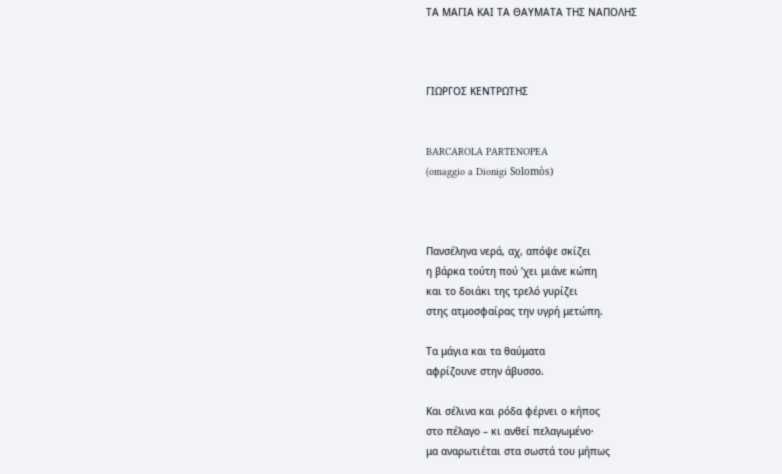ΤΑ ΜΑΓΙΑ ΚΑΙ ΤΑ ΘΑΥΜΑΤΑ ΤΗΣ ΝΑΠΟΛΗΣ



ΓΙΩΡΓΟΣ ΚΕΝΤΡΩΤΗΣ


BARCAROLA PARTENOPEA
(omaggio a Dionigi Solomòs)



Πανσέληνα νερά, αχ, απόψε σκίζει
η βάρκα τούτη πού ’χει μιάνε κώπη
και το δοιάκι της τρελό γυρίζει
στης ατμοσφαίρας την υγρή μετώπη.

Τα μάγια και τα θαύματα
αφρίζουνε στην άβυσσο.

Και σέλινα και ρόδα φέρνει ο κήπος
στο πέλαγο – κι ανθεί πελαγωμένο·
μα αναρωτιέται στα σωστά του μήπως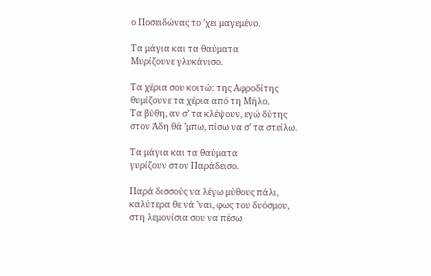ο Ποσειδώνας το ’χει μαγεμένο.

Τα μάγια και τα θαύματα
Μυρίζουνε γλυκάνισο.

Τα χέρια σου κοιτώ: της Αφροδίτης
θυμίζουνε τα χέρια από τη Μήλο.
Τα βύθη, αν σ’ τα κλέψουν, εγώ δύτης
στον Άδη θά ’μπω, πίσω να σ’ τα στείλω.

Τα μάγια και τα θαύματα
γυρίζουν στον Παράδεισο.

Παρά δισσούς να λέγω μύθους πάλι,
καλύτερα θε νά ’ναι, φως του δυόσμου,
στη λεμονίσια σου να πέσω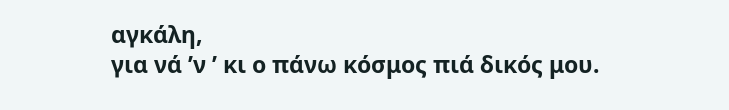αγκάλη,
για νά ’ν ’ κι ο πάνω κόσμος πιά δικός μου.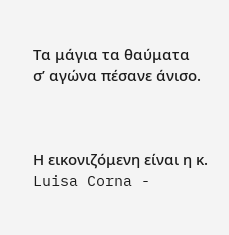Τα μάγια τα θαύματα
σ’ αγώνα πέσανε άνισο.



Η εικονιζόμενη είναι η κ. Luisa Corna -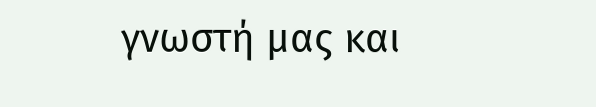γνωστή μας και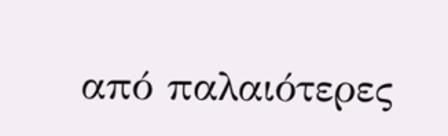από παλαιότερες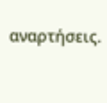αναρτήσεις.